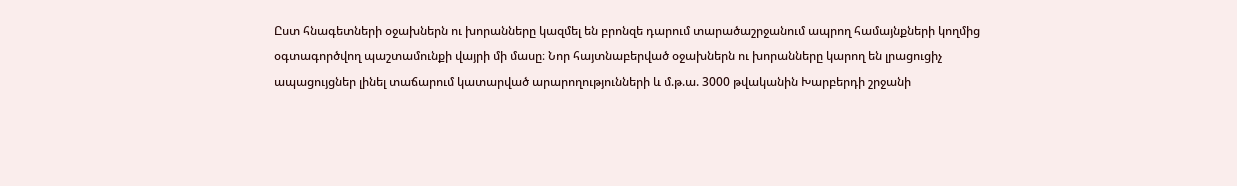Ըստ հնագետների օջախներն ու խորանները կազմել են բրոնզե դարում տարածաշրջանում ապրող համայնքների կողմից օգտագործվող պաշտամունքի վայրի մի մասը։ Նոր հայտնաբերված օջախներն ու խորանները կարող են լրացուցիչ ապացույցներ լինել տաճարում կատարված արարողությունների և մ.թ.ա. 3000 թվականին Խարբերդի շրջանի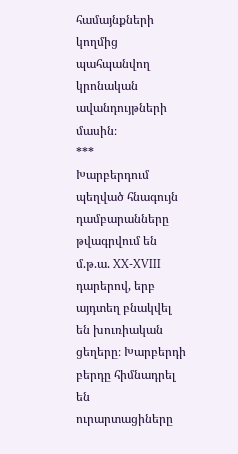համայնքների կողմից պահպանվող կրոնական ավանդույթների մասին։
***
Խարբերդում պեղված հնագույն դամբարանները թվագրվում են մ.թ.ա. XX-XVIII դարերով, երբ այդտեղ բնակվել են խուռիական ցեղերը։ Խարբերդի բերդը հիմնադրել են ուրարտացիները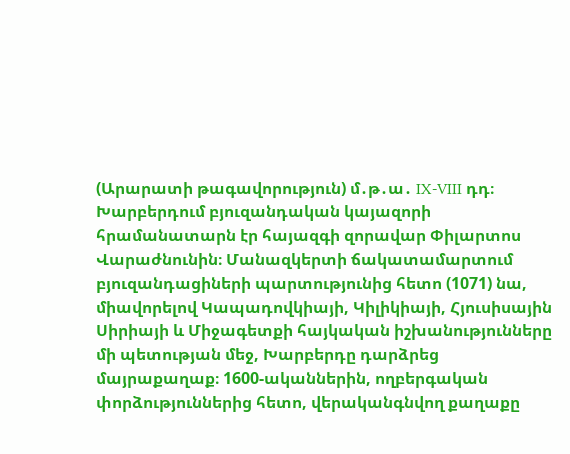(Արարատի թագավորություն) մ․թ․ա․ IX-VIII դդ։
Խարբերդում բյուզանդական կայազորի հրամանատարն էր հայազգի զորավար Փիլարտոս Վարաժնունին։ Մանազկերտի ճակատամարտում բյուզանդացիների պարտությունից հետո (1071) նա, միավորելով Կապադովկիայի, Կիլիկիայի, Հյուսիսային Սիրիայի և Միջագետքի հայկական իշխանությունները մի պետության մեջ, Խարբերդը դարձրեց մայրաքաղաք։ 1600-ականներին, ողբերգական փորձություններից հետո, վերականգնվող քաղաքը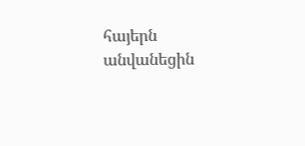հայերն անվանեցին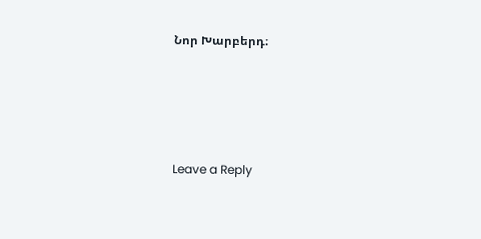Նոր Խարբերդ։




Leave a Reply